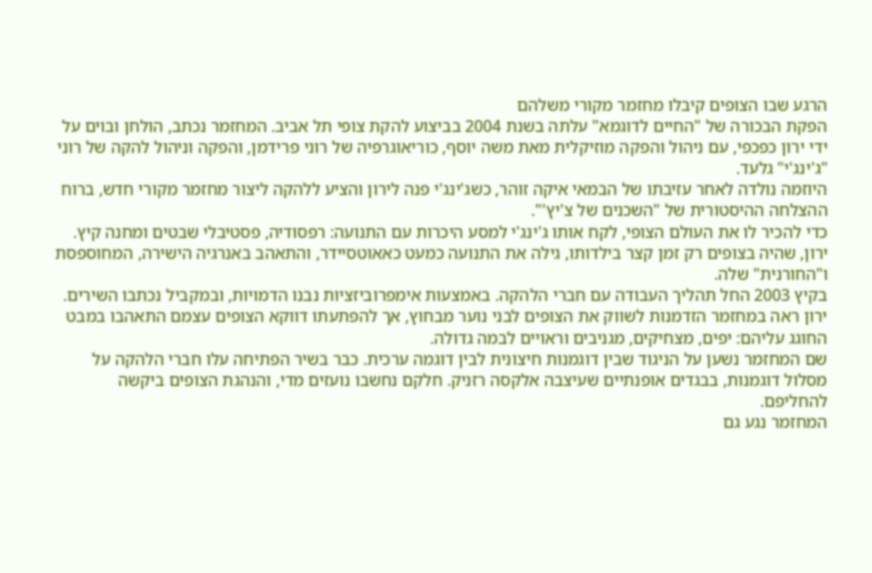הרגע שבו הצופים קיבלו מחזמר מקורי משלהם
הפקת הבכורה של "החיים לדוגמא" עלתה בשנת 2004 בביצוע להקת צופי תל אביב. המחזמר נכתב, הולחן ובוים על ידי ירון כפכפי, עם ניהול והפקה מוזיקלית מאת משה יוסף, כוריאוגרפיה של רוני פרידמן, והפקה וניהול להקה של רוני "ג'ינג'י" גלעד.
היוזמה נולדה לאחר עזיבתו של הבמאי איקה זוהר, כשג'ינג'י פנה לירון והציע ללהקה ליצור מחזמר מקורי חדש, ברוח ההצלחה ההיסטורית של "השכנים של צ'יץ'".
כדי להכיר לו את העולם הצופי, לקח אותו ג'ינג'י למסע היכרות עם התנועה: רפסודיה, פסטיבלי שבטים ומחנה קיץ. ירון, שהיה בצופים רק זמן קצר בילדותו, גילה את התנועה כמעט כאאוטסיידר, והתאהב באנרגיה הישירה, המחוספסת ו"החורנית" שלה.
בקיץ 2003 החל תהליך העבודה עם חברי הלהקה. באמצעות אימפרוביזציות נבנו הדמויות, ובמקביל נכתבו השירים. ירון ראה במחזמר הזדמנות לשווק את הצופים לבני נוער מבחוץ, אך להפתעתו דווקא הצופים עצמם התאהבו במבט החוגג עליהם: יפים, מצחיקים, מגניבים וראויים לבמה גדולה.
שם המחזמר נשען על הניגוד שבין דוגמנות חיצונית לבין דוגמה ערכית. כבר בשיר הפתיחה עלו חברי הלהקה על מסלול דוגמנות, בבגדים אופנתיים שעיצבה אלקסה רזניק. חלקם נחשבו נועזים מדי, והנהגת הצופים ביקשה להחליפם.
המחזמר נגע גם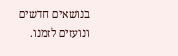בנושאים חדשים ונועזים לזמנו.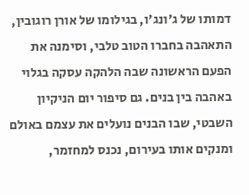דמותו של ג'ונג'ו, בגילומו של אורן רוגובין, התאהבה בחברו הטוב טלבי, וסימנה את הפעם הראשונה שבה הלהקה עסקה בגלוי באהבה בין בנים. גם סיפור יום הניקיון השבטי, שבו הבנים נועלים את עצמם באולם ומנקים אותו בעירום, נכנס למחזמר,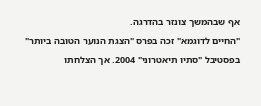אף שבהמשך צונזר בהדרגה.
"החיים לדוגמא" זכה בפרס "הצגת הנוער הטובה ביותר" בפסטיבל "סתיו תיאטרוני" 2004. אך הצלחתו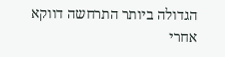הגדולה ביותר התרחשה דווקא אחרי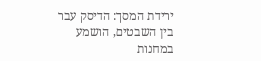ירידת המסך: הדיסק עבר בין השבטים, הושמע במחנות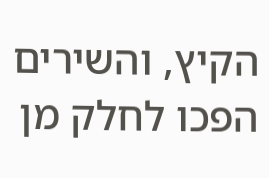הקיץ, והשירים הפכו לחלק מן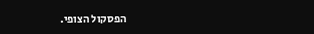הפסקול הצופי.